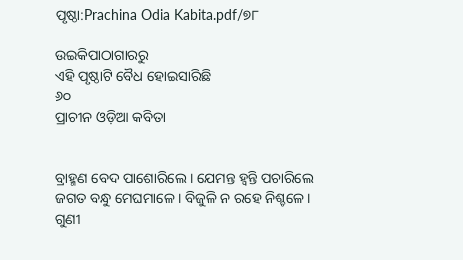ପୃଷ୍ଠା:Prachina Odia Kabita.pdf/୭୮

ଉଇକିପାଠାଗାର‌ରୁ
ଏହି ପୃଷ୍ଠାଟି ବୈଧ ହୋଇସାରିଛି
୬୦
ପ୍ରାଚୀନ ଓଡ଼ିଆ କବିତା


ବ୍ରାହ୍ମଣ ବେଦ ପାଶୋରିଲେ । ଯେମନ୍ତ ହ୍ୱନ୍ତି ପଚାରିଲେ
ଜଗତ ବନ୍ଧୁ ମେଘମାଳେ । ବିଜୁଳି ନ ରହେ ନିଶ୍ଚଳେ ।
ଗୁଣୀ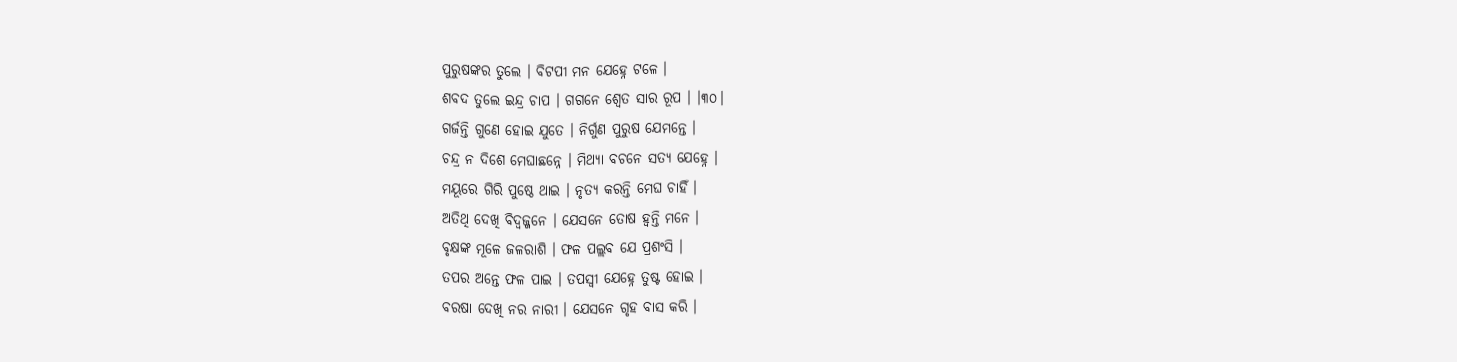ପୁରୁଷଙ୍କର ତୁଲେ । ବିଟପୀ ମନ ଯେହ୍ନେ ଟଳେ ।
ଶବଦ ତୁଲେ ଇନ୍ଦ୍ର ଚାପ । ଗ‌ଗନେ ଶ୍ୱେତ ସାର ରୂପ । ।୩୦।
ଗର୍ଜନ୍ତି ଗୁଣେ ହୋଇ ଯୁତେ । ନିର୍ଗୁଣ ପୁରୁଷ ଯେମନ୍ତେ ।
ଚନ୍ଦ୍ର ନ ଦିଶେ ମେଘାଛନ୍ନେ । ମିଥ୍ୟା ବଚନେ ସତ୍ୟ ଯେହ୍ନେ ।
ମୟୂରେ ଗିରି ପୁଷ୍ଠେ ଥାଇ । ନୃତ୍ୟ କରନ୍ତି ମେଘ ଚାହିଁ ।
ଅତିଥି ଦେଖି ବିଦ୍ୱଜ୍ଜନେ । ଯେସନେ ତୋଷ ହ୍ୱନ୍ତି ମନେ ।
ବୃକ୍ଷଙ୍କ ମୂଳେ ଜଳରାଶି । ଫଳ ପଲ୍ଲବ ଯେ ପ୍ରଶଂସି ।
ତପର ଅନ୍ତେ ଫଳ ପାଇ । ତପସ୍ୱୀ ଯେହ୍ନେ ତୁଷ୍ଟ ହୋଇ ।
ବରଷା ଦେଖି ନର ନାରୀ । ଯେସନେ ଗୃହ ବାସ କରି ।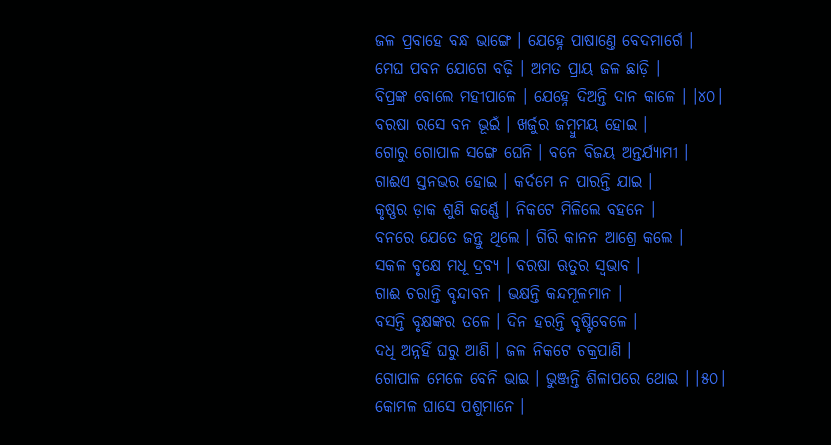ଜଳ ପ୍ରବାହେ ବନ୍ଧ ଭାଙ୍ଗେ । ଯେହ୍ନେ ପାଷାଣ୍ତେ ବେଦମାର୍ଗେ ।
ମେଘ ପବନ ଯୋଗେ ବଢ଼ି । ଅମତ ପ୍ରାୟ ଜଳ ଛାଡ଼ି ।
ବିପ୍ରଙ୍କ ବୋଲେ ମହୀପାଳେ । ଯେହ୍ନେ ଦିଅନ୍ତି ଦାନ କାଳେ । ।୪୦।
ବରଷା ରସେ ବନ ଭୂଇଁ । ଖର୍ଜୁର ଜମ୍ବୁମୟ ହୋଇ ।
ଗୋରୁ ଗୋପାଳ ସଙ୍ଗେ ଘେନି । ବନେ ବିଜୟ ଅନ୍ତର୍ଯ୍ୟାମୀ ।
ଗାଈଏ ସ୍ତନଭର ହୋଇ । କର୍ଦମେ ନ ପାରନ୍ତି ଯାଇ ।
କୃଷ୍ଣର ଡ଼ାକ ଶୁଣି କର୍ଣ୍ଣେ । ନିକଟେ ମିଳିଲେ ବ‌ହନେ ।
ବନରେ ଯେତେ ଜନ୍ତୁ ଥିଲେ । ଗିରି କାନନ ଆଶ୍ରେ କଲେ ।
ସକଳ ବୃକ୍ଷେ ମଧୂ ଦ୍ରବ୍ୟ । ବରଷା ଋତୁର ସ୍ୱଭାବ ।
ଗାଈ ଚରାନ୍ତି ବୃନ୍ଦାବନ । ଭକ୍ଷନ୍ତି କନ୍ଦମୂଳମାନ ।
ବସନ୍ତି ବୃକ୍ଷଙ୍କର ତଳେ । ଦିନ ହରନ୍ତି ବୃଷ୍ଟିବେଳେ ।
ଦଧି ଅନ୍ନହିଁ ଘରୁ ଆଣି । ଜଳ ନିକଟେ ଚକ୍ରପାଣି ।
ଗୋପାଳ ମେଳେ ବେନି ଭାଇ । ଭୁଞ୍ଜନ୍ତି ଶିଳାପରେ ଥୋଇ । ।୫୦।
କୋମଳ ଘାସେ ପଶୁମାନେ ।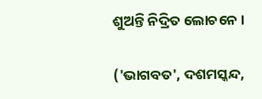ଶୁଅନ୍ତି ନିଦ୍ରିତ ଲୋଚନେ ।

('ଭାଗବତ', ଦଶମସ୍କନ୍ଦ,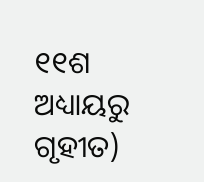୧୧ଶ ଅଧ୍ୟାୟରୁ ଗୃହୀତ)